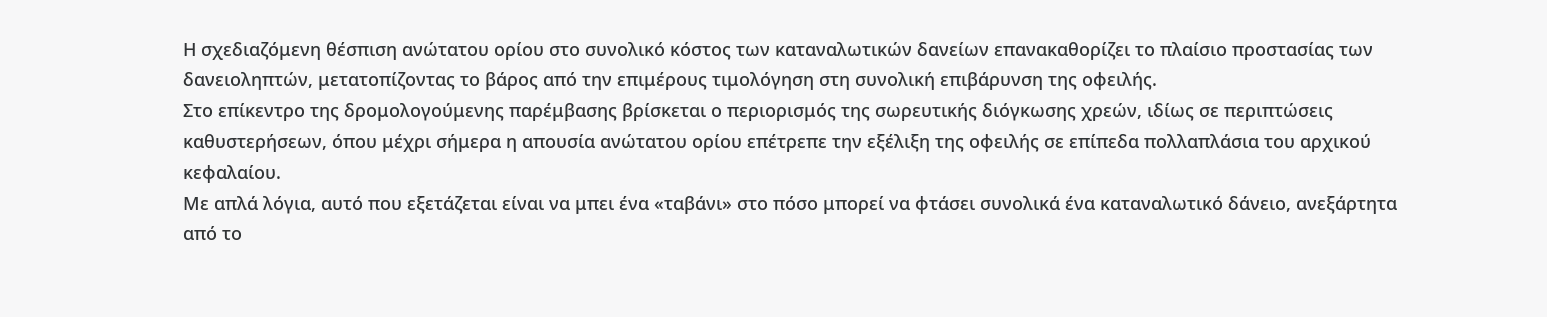Η σχεδιαζόμενη θέσπιση ανώτατου ορίου στο συνολικό κόστος των καταναλωτικών δανείων επανακαθορίζει το πλαίσιο προστασίας των δανειοληπτών, μετατοπίζοντας το βάρος από την επιμέρους τιμολόγηση στη συνολική επιβάρυνση της οφειλής.
Στο επίκεντρο της δρομολογούμενης παρέμβασης βρίσκεται ο περιορισμός της σωρευτικής διόγκωσης χρεών, ιδίως σε περιπτώσεις καθυστερήσεων, όπου μέχρι σήμερα η απουσία ανώτατου ορίου επέτρεπε την εξέλιξη της οφειλής σε επίπεδα πολλαπλάσια του αρχικού κεφαλαίου.
Με απλά λόγια, αυτό που εξετάζεται είναι να μπει ένα «ταβάνι» στο πόσο μπορεί να φτάσει συνολικά ένα καταναλωτικό δάνειο, ανεξάρτητα από το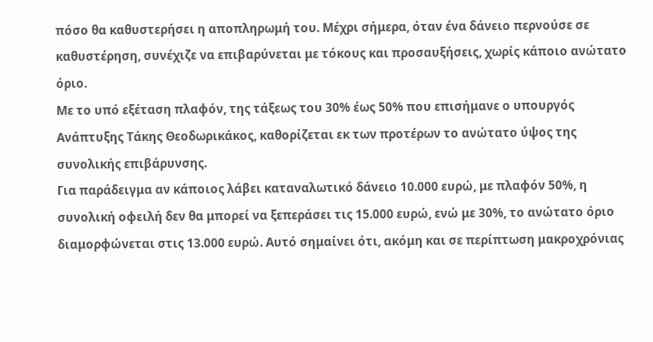πόσο θα καθυστερήσει η αποπληρωμή του. Μέχρι σήμερα, όταν ένα δάνειο περνούσε σε καθυστέρηση, συνέχιζε να επιβαρύνεται με τόκους και προσαυξήσεις, χωρίς κάποιο ανώτατο όριο.
Με το υπό εξέταση πλαφόν, της τάξεως του 30% έως 50% που επισήμανε ο υπουργός Ανάπτυξης Τάκης Θεοδωρικάκος, καθορίζεται εκ των προτέρων το ανώτατο ύψος της συνολικής επιβάρυνσης.
Για παράδειγμα αν κάποιος λάβει καταναλωτικό δάνειο 10.000 ευρώ, με πλαφόν 50%, η συνολική οφειλή δεν θα μπορεί να ξεπεράσει τις 15.000 ευρώ, ενώ με 30%, το ανώτατο όριο διαμορφώνεται στις 13.000 ευρώ. Αυτό σημαίνει ότι, ακόμη και σε περίπτωση μακροχρόνιας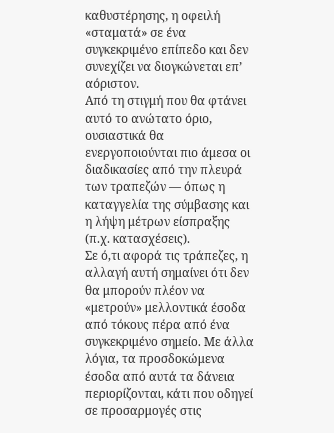καθυστέρησης, η οφειλή «σταματά» σε ένα συγκεκριμένο επίπεδο και δεν συνεχίζει να διογκώνεται επ’ αόριστον.
Από τη στιγμή που θα φτάνει αυτό το ανώτατο όριο, ουσιαστικά θα ενεργοποιούνται πιο άμεσα οι διαδικασίες από την πλευρά των τραπεζών — όπως η καταγγελία της σύμβασης και η λήψη μέτρων είσπραξης (π.χ. κατασχέσεις).
Σε ό,τι αφορά τις τράπεζες, η αλλαγή αυτή σημαίνει ότι δεν θα μπορούν πλέον να «μετρούν» μελλοντικά έσοδα από τόκους πέρα από ένα συγκεκριμένο σημείο. Με άλλα λόγια, τα προσδοκώμενα έσοδα από αυτά τα δάνεια περιορίζονται, κάτι που οδηγεί σε προσαρμογές στις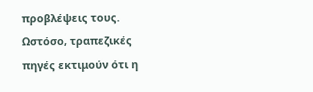προβλέψεις τους. Ωστόσο, τραπεζικές πηγές εκτιμούν ότι η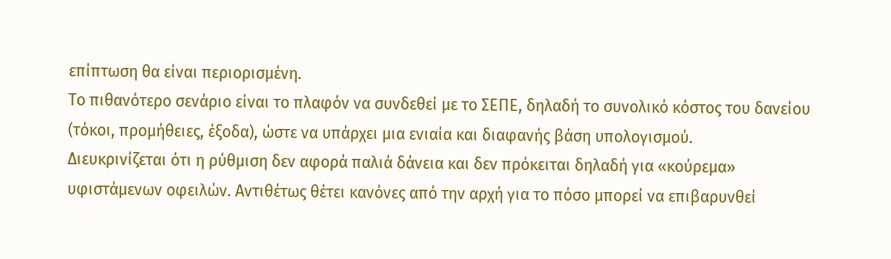επίπτωση θα είναι περιορισμένη.
Το πιθανότερο σενάριο είναι το πλαφόν να συνδεθεί με το ΣΕΠΕ, δηλαδή το συνολικό κόστος του δανείου (τόκοι, προμήθειες, έξοδα), ώστε να υπάρχει μια ενιαία και διαφανής βάση υπολογισμού.
Διευκρινίζεται ότι η ρύθμιση δεν αφορά παλιά δάνεια και δεν πρόκειται δηλαδή για «κούρεμα» υφιστάμενων οφειλών. Αντιθέτως θέτει κανόνες από την αρχή για το πόσο μπορεί να επιβαρυνθεί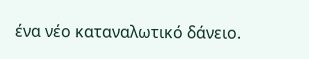ένα νέο καταναλωτικό δάνειο.